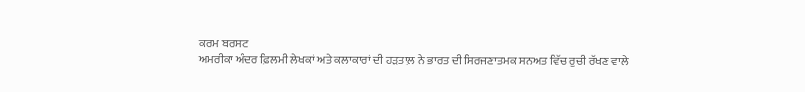ਕਰਮ ਬਰਸਟ
ਅਮਰੀਕਾ ਅੰਦਰ ਫ਼ਿਲਮੀ ਲੇਖਕਾਂ ਅਤੇ ਕਲਾਕਾਰਾਂ ਦੀ ਹੜਤਾਲ਼ ਨੇ ਭਾਰਤ ਦੀ ਸਿਰਜਣਾਤਮਕ ਸਨਅਤ ਵਿੱਚ ਰੁਚੀ ਰੱਖਣ ਵਾਲੇ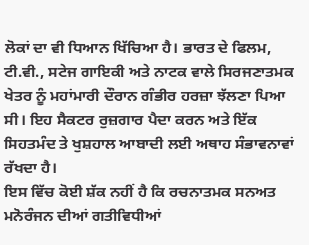ਲੋਕਾਂ ਦਾ ਵੀ ਧਿਆਨ ਖਿੱਚਿਆ ਹੈ। ਭਾਰਤ ਦੇ ਫਿਲਮ, ਟੀ.ਵੀ., ਸਟੇਜ ਗਾਇਕੀ ਅਤੇ ਨਾਟਕ ਵਾਲੇ ਸਿਰਜਣਾਤਮਕ ਖੇਤਰ ਨੂੰ ਮਹਾਂਮਾਰੀ ਦੌਰਾਨ ਗੰਭੀਰ ਹਰਜ਼ਾ ਝੱਲਣਾ ਪਿਆ ਸੀ। ਇਹ ਸੈਕਟਰ ਰੁਜ਼ਗਾਰ ਪੈਦਾ ਕਰਨ ਅਤੇ ਇੱਕ ਸਿਹਤਮੰਦ ਤੇ ਖੁਸ਼ਹਾਲ ਆਬਾਦੀ ਲਈ ਅਥਾਹ ਸੰਭਾਵਨਾਵਾਂ ਰੱਖਦਾ ਹੈ।
ਇਸ ਵਿੱਚ ਕੋਈ ਸ਼ੱਕ ਨਹੀਂ ਹੈ ਕਿ ਰਚਨਾਤਮਕ ਸਨਅਤ ਮਨੋਰੰਜਨ ਦੀਆਂ ਗਤੀਵਿਧੀਆਂ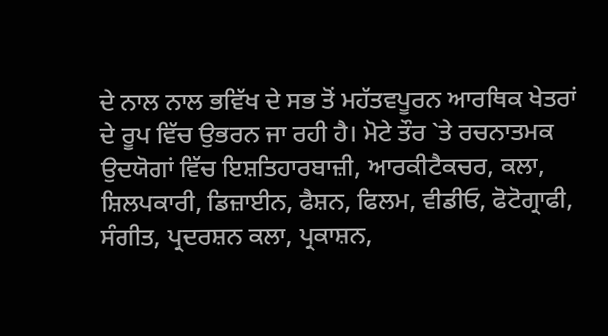ਦੇ ਨਾਲ ਨਾਲ ਭਵਿੱਖ ਦੇ ਸਭ ਤੋਂ ਮਹੱਤਵਪੂਰਨ ਆਰਥਿਕ ਖੇਤਰਾਂ ਦੇ ਰੂਪ ਵਿੱਚ ਉਭਰਨ ਜਾ ਰਹੀ ਹੈ। ਮੋਟੇ ਤੌਰ `ਤੇ ਰਚਨਾਤਮਕ ਉਦਯੋਗਾਂ ਵਿੱਚ ਇਸ਼ਤਿਹਾਰਬਾਜ਼ੀ, ਆਰਕੀਟੈਕਚਰ, ਕਲਾ, ਸ਼ਿਲਪਕਾਰੀ, ਡਿਜ਼ਾਈਨ, ਫੈਸ਼ਨ, ਫਿਲਮ, ਵੀਡੀਓ, ਫੋਟੋਗ੍ਰਾਫੀ, ਸੰਗੀਤ, ਪ੍ਰਦਰਸ਼ਨ ਕਲਾ, ਪ੍ਰਕਾਸ਼ਨ,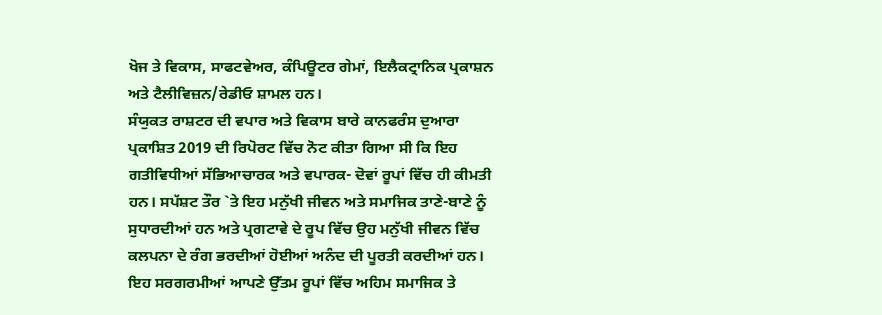ਖੋਜ ਤੇ ਵਿਕਾਸ, ਸਾਫਟਵੇਅਰ, ਕੰਪਿਊਟਰ ਗੇਮਾਂ, ਇਲੈਕਟ੍ਰਾਨਿਕ ਪ੍ਰਕਾਸ਼ਨ ਅਤੇ ਟੈਲੀਵਿਜ਼ਨ/ਰੇਡੀਓ ਸ਼ਾਮਲ ਹਨ।
ਸੰਯੁਕਤ ਰਾਸ਼ਟਰ ਦੀ ਵਪਾਰ ਅਤੇ ਵਿਕਾਸ ਬਾਰੇ ਕਾਨਫਰੰਸ ਦੁਆਰਾ ਪ੍ਰਕਾਸ਼ਿਤ 2019 ਦੀ ਰਿਪੋਰਟ ਵਿੱਚ ਨੋਟ ਕੀਤਾ ਗਿਆ ਸੀ ਕਿ ਇਹ ਗਤੀਵਿਧੀਆਂ ਸੱਭਿਆਚਾਰਕ ਅਤੇ ਵਪਾਰਕ- ਦੋਵਾਂ ਰੂਪਾਂ ਵਿੱਚ ਹੀ ਕੀਮਤੀ ਹਨ। ਸਪੱਸ਼ਟ ਤੌਰ `ਤੇ ਇਹ ਮਨੁੱਖੀ ਜੀਵਨ ਅਤੇ ਸਮਾਜਿਕ ਤਾਣੇ-ਬਾਣੇ ਨੂੰ ਸੁਧਾਰਦੀਆਂ ਹਨ ਅਤੇ ਪ੍ਰਗਟਾਵੇ ਦੇ ਰੂਪ ਵਿੱਚ ਉਹ ਮਨੁੱਖੀ ਜੀਵਨ ਵਿੱਚ ਕਲਪਨਾ ਦੇ ਰੰਗ ਭਰਦੀਆਂ ਹੋਈਆਂ ਅਨੰਦ ਦੀ ਪੂਰਤੀ ਕਰਦੀਆਂ ਹਨ। ਇਹ ਸਰਗਰਮੀਆਂ ਆਪਣੇ ਉੱਤਮ ਰੂਪਾਂ ਵਿੱਚ ਅਹਿਮ ਸਮਾਜਿਕ ਤੇ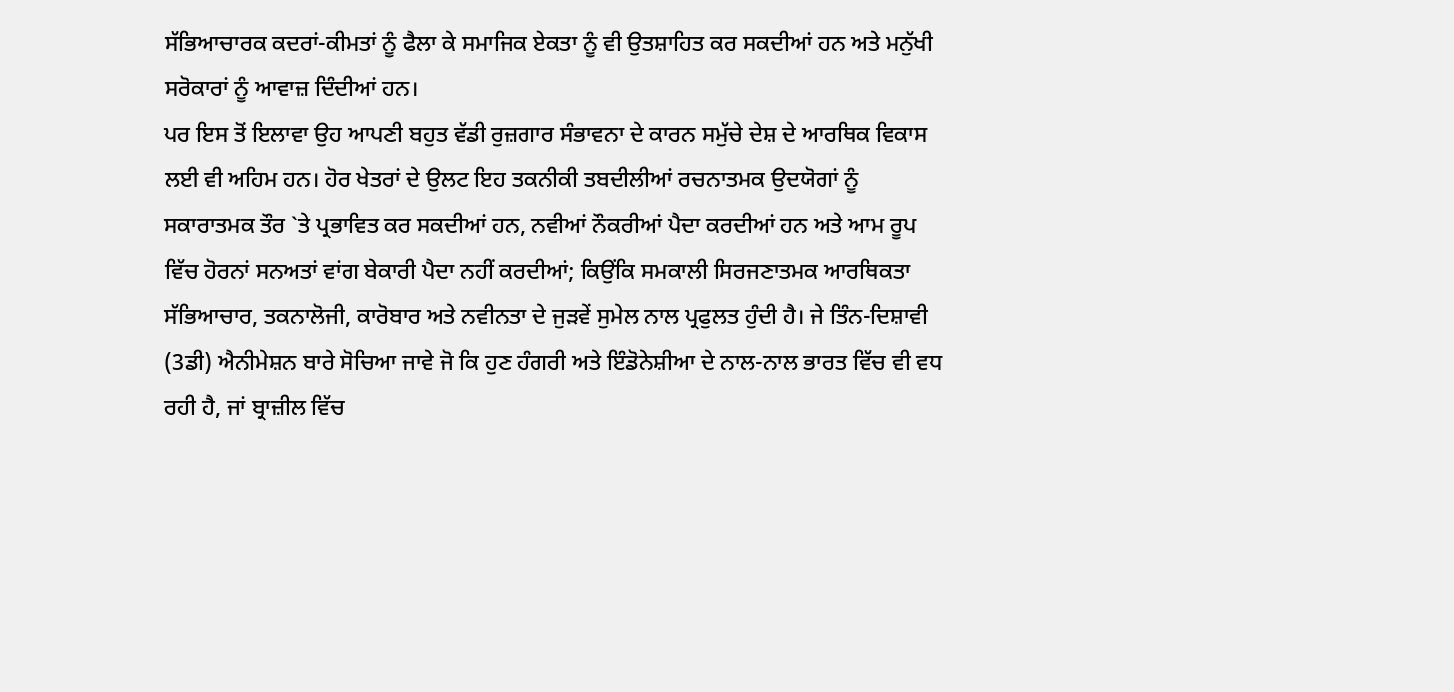ਸੱਭਿਆਚਾਰਕ ਕਦਰਾਂ-ਕੀਮਤਾਂ ਨੂੰ ਫੈਲਾ ਕੇ ਸਮਾਜਿਕ ਏਕਤਾ ਨੂੰ ਵੀ ਉਤਸ਼ਾਹਿਤ ਕਰ ਸਕਦੀਆਂ ਹਨ ਅਤੇ ਮਨੁੱਖੀ ਸਰੋਕਾਰਾਂ ਨੂੰ ਆਵਾਜ਼ ਦਿੰਦੀਆਂ ਹਨ।
ਪਰ ਇਸ ਤੋਂ ਇਲਾਵਾ ਉਹ ਆਪਣੀ ਬਹੁਤ ਵੱਡੀ ਰੁਜ਼ਗਾਰ ਸੰਭਾਵਨਾ ਦੇ ਕਾਰਨ ਸਮੁੱਚੇ ਦੇਸ਼ ਦੇ ਆਰਥਿਕ ਵਿਕਾਸ ਲਈ ਵੀ ਅਹਿਮ ਹਨ। ਹੋਰ ਖੇਤਰਾਂ ਦੇ ਉਲਟ ਇਹ ਤਕਨੀਕੀ ਤਬਦੀਲੀਆਂ ਰਚਨਾਤਮਕ ਉਦਯੋਗਾਂ ਨੂੰ ਸਕਾਰਾਤਮਕ ਤੌਰ `ਤੇ ਪ੍ਰਭਾਵਿਤ ਕਰ ਸਕਦੀਆਂ ਹਨ, ਨਵੀਆਂ ਨੌਕਰੀਆਂ ਪੈਦਾ ਕਰਦੀਆਂ ਹਨ ਅਤੇ ਆਮ ਰੂਪ ਵਿੱਚ ਹੋਰਨਾਂ ਸਨਅਤਾਂ ਵਾਂਗ ਬੇਕਾਰੀ ਪੈਦਾ ਨਹੀਂ ਕਰਦੀਆਂ; ਕਿਉਂਕਿ ਸਮਕਾਲੀ ਸਿਰਜਣਾਤਮਕ ਆਰਥਿਕਤਾ ਸੱਭਿਆਚਾਰ, ਤਕਨਾਲੋਜੀ, ਕਾਰੋਬਾਰ ਅਤੇ ਨਵੀਨਤਾ ਦੇ ਜੁੜਵੇਂ ਸੁਮੇਲ ਨਾਲ ਪ੍ਰਫੁਲਤ ਹੁੰਦੀ ਹੈ। ਜੇ ਤਿੰਨ-ਦਿਸ਼ਾਵੀ (3ਡੀ) ਐਨੀਮੇਸ਼ਨ ਬਾਰੇ ਸੋਚਿਆ ਜਾਵੇ ਜੋ ਕਿ ਹੁਣ ਹੰਗਰੀ ਅਤੇ ਇੰਡੋਨੇਸ਼ੀਆ ਦੇ ਨਾਲ-ਨਾਲ ਭਾਰਤ ਵਿੱਚ ਵੀ ਵਧ ਰਹੀ ਹੈ, ਜਾਂ ਬ੍ਰਾਜ਼ੀਲ ਵਿੱਚ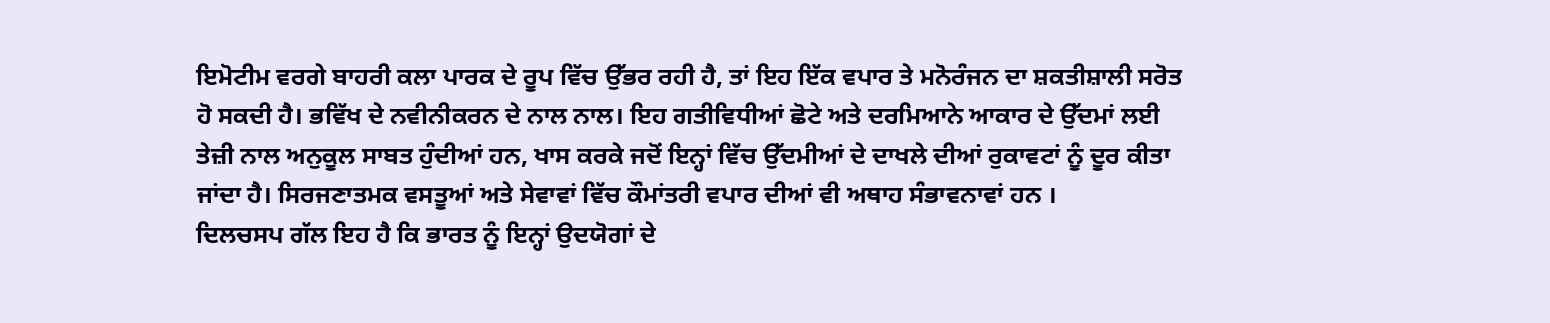ਇਮੋਟੀਮ ਵਰਗੇ ਬਾਹਰੀ ਕਲਾ ਪਾਰਕ ਦੇ ਰੂਪ ਵਿੱਚ ਉੱਭਰ ਰਹੀ ਹੈ, ਤਾਂ ਇਹ ਇੱਕ ਵਪਾਰ ਤੇ ਮਨੋਰੰਜਨ ਦਾ ਸ਼ਕਤੀਸ਼ਾਲੀ ਸਰੋਤ ਹੋ ਸਕਦੀ ਹੈ। ਭਵਿੱਖ ਦੇ ਨਵੀਨੀਕਰਨ ਦੇ ਨਾਲ ਨਾਲ। ਇਹ ਗਤੀਵਿਧੀਆਂ ਛੋਟੇ ਅਤੇ ਦਰਮਿਆਨੇ ਆਕਾਰ ਦੇ ਉੱਦਮਾਂ ਲਈ ਤੇਜ਼ੀ ਨਾਲ ਅਨੁਕੂਲ ਸਾਬਤ ਹੁੰਦੀਆਂ ਹਨ, ਖਾਸ ਕਰਕੇ ਜਦੋਂ ਇਨ੍ਹਾਂ ਵਿੱਚ ਉੱਦਮੀਆਂ ਦੇ ਦਾਖਲੇ ਦੀਆਂ ਰੁਕਾਵਟਾਂ ਨੂੰ ਦੂਰ ਕੀਤਾ ਜਾਂਦਾ ਹੈ। ਸਿਰਜਣਾਤਮਕ ਵਸਤੂਆਂ ਅਤੇ ਸੇਵਾਵਾਂ ਵਿੱਚ ਕੌਮਾਂਤਰੀ ਵਪਾਰ ਦੀਆਂ ਵੀ ਅਥਾਹ ਸੰਭਾਵਨਾਵਾਂ ਹਨ ।
ਦਿਲਚਸਪ ਗੱਲ ਇਹ ਹੈ ਕਿ ਭਾਰਤ ਨੂੰ ਇਨ੍ਹਾਂ ਉਦਯੋਗਾਂ ਦੇ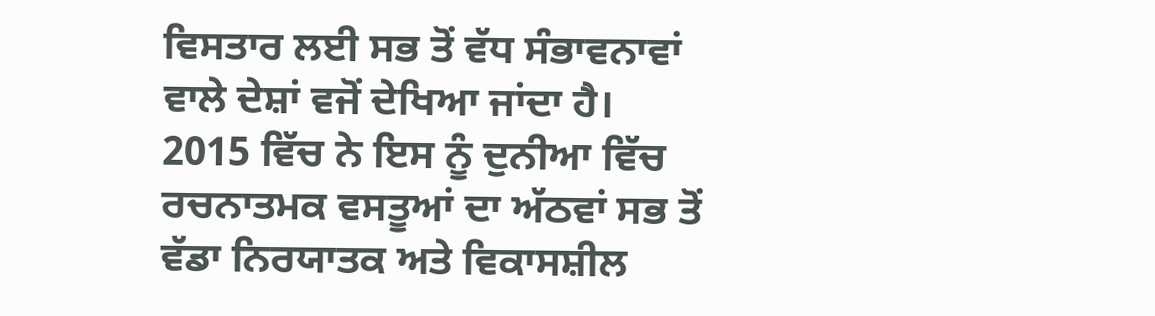ਵਿਸਤਾਰ ਲਈ ਸਭ ਤੋਂ ਵੱਧ ਸੰਭਾਵਨਾਵਾਂ ਵਾਲੇ ਦੇਸ਼ਾਂ ਵਜੋਂ ਦੇਖਿਆ ਜਾਂਦਾ ਹੈ। 2015 ਵਿੱਚ ਨੇ ਇਸ ਨੂੰ ਦੁਨੀਆ ਵਿੱਚ ਰਚਨਾਤਮਕ ਵਸਤੂਆਂ ਦਾ ਅੱਠਵਾਂ ਸਭ ਤੋਂ ਵੱਡਾ ਨਿਰਯਾਤਕ ਅਤੇ ਵਿਕਾਸਸ਼ੀਲ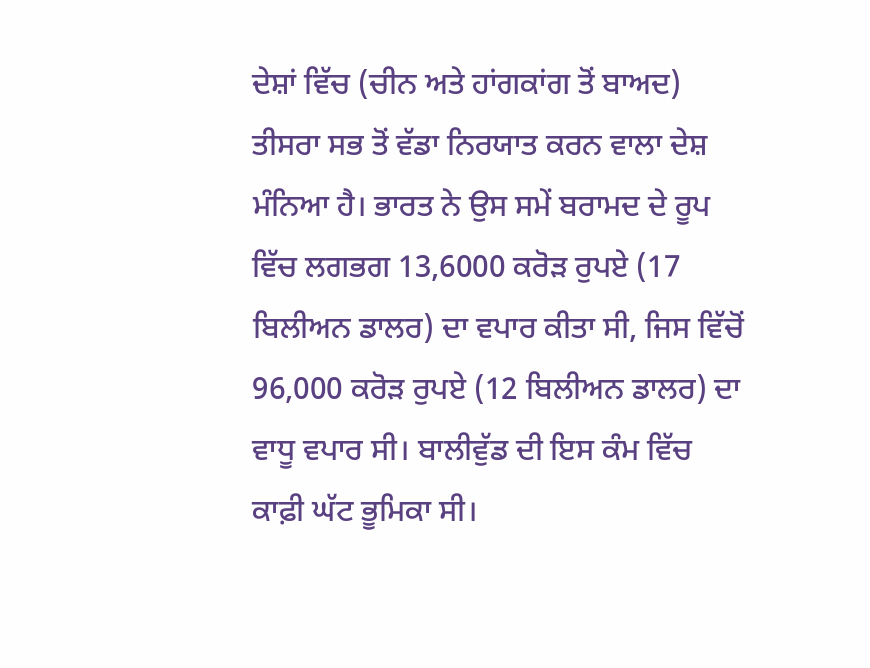ਦੇਸ਼ਾਂ ਵਿੱਚ (ਚੀਨ ਅਤੇ ਹਾਂਗਕਾਂਗ ਤੋਂ ਬਾਅਦ) ਤੀਸਰਾ ਸਭ ਤੋਂ ਵੱਡਾ ਨਿਰਯਾਤ ਕਰਨ ਵਾਲਾ ਦੇਸ਼ ਮੰਨਿਆ ਹੈ। ਭਾਰਤ ਨੇ ਉਸ ਸਮੇਂ ਬਰਾਮਦ ਦੇ ਰੂਪ ਵਿੱਚ ਲਗਭਗ 13,6000 ਕਰੋੜ ਰੁਪਏ (17 ਬਿਲੀਅਨ ਡਾਲਰ) ਦਾ ਵਪਾਰ ਕੀਤਾ ਸੀ, ਜਿਸ ਵਿੱਚੋਂ 96,000 ਕਰੋੜ ਰੁਪਏ (12 ਬਿਲੀਅਨ ਡਾਲਰ) ਦਾ ਵਾਧੂ ਵਪਾਰ ਸੀ। ਬਾਲੀਵੁੱਡ ਦੀ ਇਸ ਕੰਮ ਵਿੱਚ ਕਾਫ਼ੀ ਘੱਟ ਭੂਮਿਕਾ ਸੀ।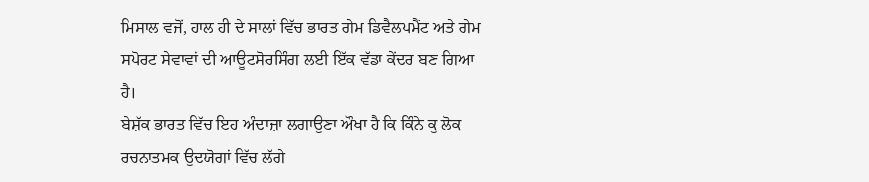ਮਿਸਾਲ ਵਜੋਂ, ਹਾਲ ਹੀ ਦੇ ਸਾਲਾਂ ਵਿੱਚ ਭਾਰਤ ਗੇਮ ਡਿਵੈਲਪਮੈਂਟ ਅਤੇ ਗੇਮ ਸਪੋਰਟ ਸੇਵਾਵਾਂ ਦੀ ਆਊਟਸੋਰਸਿੰਗ ਲਈ ਇੱਕ ਵੱਡਾ ਕੇਂਦਰ ਬਣ ਗਿਆ ਹੈ।
ਬੇਸ਼ੱਕ ਭਾਰਤ ਵਿੱਚ ਇਹ ਅੰਦਾਜ਼ਾ ਲਗਾਉਣਾ ਔਖਾ ਹੈ ਕਿ ਕਿੰਨੇ ਕੁ ਲੋਕ ਰਚਨਾਤਮਕ ਉਦਯੋਗਾਂ ਵਿੱਚ ਲੱਗੇ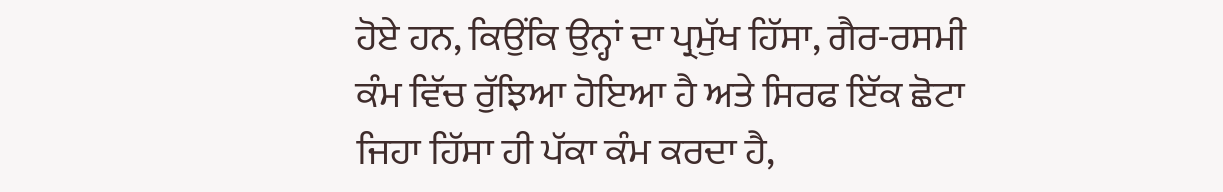ਹੋਏ ਹਨ, ਕਿਉਂਕਿ ਉਨ੍ਹਾਂ ਦਾ ਪ੍ਰਮੁੱਖ ਹਿੱਸਾ, ਗੈਰ-ਰਸਮੀ ਕੰਮ ਵਿੱਚ ਰੁੱਝਿਆ ਹੋਇਆ ਹੈ ਅਤੇ ਸਿਰਫ ਇੱਕ ਛੋਟਾ ਜਿਹਾ ਹਿੱਸਾ ਹੀ ਪੱਕਾ ਕੰਮ ਕਰਦਾ ਹੈ,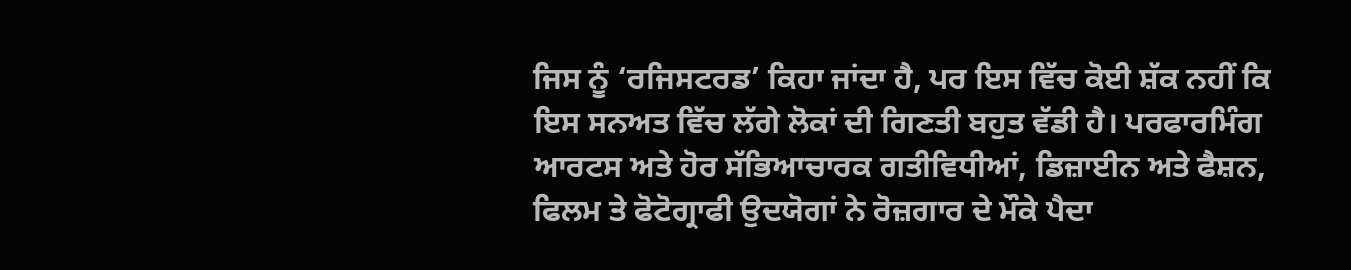ਜਿਸ ਨੂੰ ‘ਰਜਿਸਟਰਡ’ ਕਿਹਾ ਜਾਂਦਾ ਹੈ, ਪਰ ਇਸ ਵਿੱਚ ਕੋਈ ਸ਼ੱਕ ਨਹੀਂ ਕਿ ਇਸ ਸਨਅਤ ਵਿੱਚ ਲੱਗੇ ਲੋਕਾਂ ਦੀ ਗਿਣਤੀ ਬਹੁਤ ਵੱਡੀ ਹੈ। ਪਰਫਾਰਮਿੰਗ ਆਰਟਸ ਅਤੇ ਹੋਰ ਸੱਭਿਆਚਾਰਕ ਗਤੀਵਿਧੀਆਂ, ਡਿਜ਼ਾਈਨ ਅਤੇ ਫੈਸ਼ਨ, ਫਿਲਮ ਤੇ ਫੋਟੋਗ੍ਰਾਫੀ ਉਦਯੋਗਾਂ ਨੇ ਰੋਜ਼ਗਾਰ ਦੇ ਮੌਕੇ ਪੈਦਾ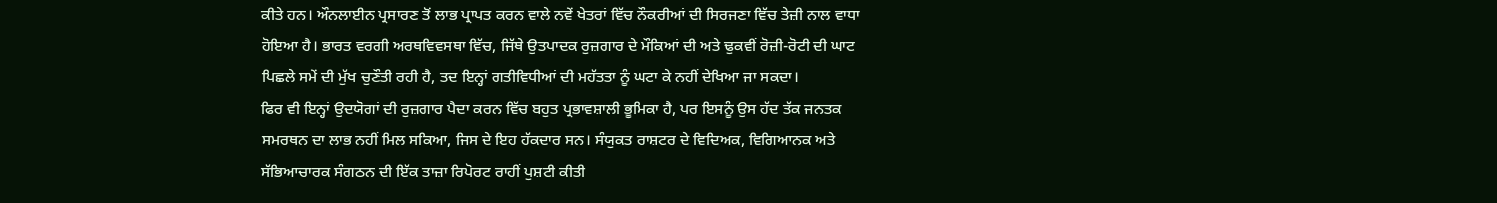ਕੀਤੇ ਹਨ। ਔਨਲਾਈਨ ਪ੍ਰਸਾਰਣ ਤੋਂ ਲਾਭ ਪ੍ਰਾਪਤ ਕਰਨ ਵਾਲੇ ਨਵੇਂ ਖੇਤਰਾਂ ਵਿੱਚ ਨੌਕਰੀਆਂ ਦੀ ਸਿਰਜਣਾ ਵਿੱਚ ਤੇਜ਼ੀ ਨਾਲ ਵਾਧਾ ਹੋਇਆ ਹੈ। ਭਾਰਤ ਵਰਗੀ ਅਰਥਵਿਵਸਥਾ ਵਿੱਚ, ਜਿੱਥੇ ਉਤਪਾਦਕ ਰੁਜ਼ਗਾਰ ਦੇ ਮੌਕਿਆਂ ਦੀ ਅਤੇ ਢੁਕਵੀਂ ਰੋਜ਼ੀ-ਰੋਟੀ ਦੀ ਘਾਟ ਪਿਛਲੇ ਸਮੇਂ ਦੀ ਮੁੱਖ ਚੁਣੌਤੀ ਰਹੀ ਹੈ, ਤਦ ਇਨ੍ਹਾਂ ਗਤੀਵਿਧੀਆਂ ਦੀ ਮਹੱਤਤਾ ਨੂੰ ਘਟਾ ਕੇ ਨਹੀਂ ਦੇਖਿਆ ਜਾ ਸਕਦਾ।
ਫਿਰ ਵੀ ਇਨ੍ਹਾਂ ਉਦਯੋਗਾਂ ਦੀ ਰੁਜ਼ਗਾਰ ਪੈਦਾ ਕਰਨ ਵਿੱਚ ਬਹੁਤ ਪ੍ਰਭਾਵਸ਼ਾਲੀ ਭੂਮਿਕਾ ਹੈ, ਪਰ ਇਸਨੂੰ ਉਸ ਹੱਦ ਤੱਕ ਜਨਤਕ ਸਮਰਥਨ ਦਾ ਲਾਭ ਨਹੀਂ ਮਿਲ ਸਕਿਆ, ਜਿਸ ਦੇ ਇਹ ਹੱਕਦਾਰ ਸਨ। ਸੰਯੁਕਤ ਰਾਸ਼ਟਰ ਦੇ ਵਿਦਿਅਕ, ਵਿਗਿਆਨਕ ਅਤੇ ਸੱਭਿਆਚਾਰਕ ਸੰਗਠਨ ਦੀ ਇੱਕ ਤਾਜ਼ਾ ਰਿਪੋਰਟ ਰਾਹੀਂ ਪੁਸ਼ਟੀ ਕੀਤੀ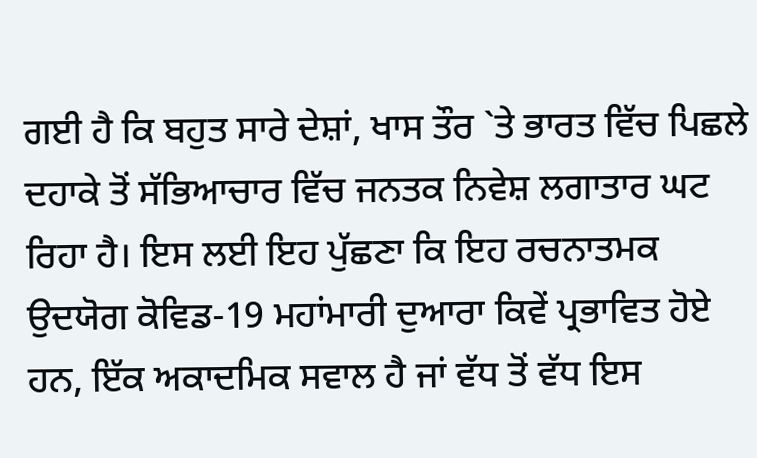ਗਈ ਹੈ ਕਿ ਬਹੁਤ ਸਾਰੇ ਦੇਸ਼ਾਂ, ਖਾਸ ਤੌਰ `ਤੇ ਭਾਰਤ ਵਿੱਚ ਪਿਛਲੇ ਦਹਾਕੇ ਤੋਂ ਸੱਭਿਆਚਾਰ ਵਿੱਚ ਜਨਤਕ ਨਿਵੇਸ਼ ਲਗਾਤਾਰ ਘਟ ਰਿਹਾ ਹੈ। ਇਸ ਲਈ ਇਹ ਪੁੱਛਣਾ ਕਿ ਇਹ ਰਚਨਾਤਮਕ ਉਦਯੋਗ ਕੋਵਿਡ-19 ਮਹਾਂਮਾਰੀ ਦੁਆਰਾ ਕਿਵੇਂ ਪ੍ਰਭਾਵਿਤ ਹੋਏ ਹਨ, ਇੱਕ ਅਕਾਦਮਿਕ ਸਵਾਲ ਹੈ ਜਾਂ ਵੱਧ ਤੋਂ ਵੱਧ ਇਸ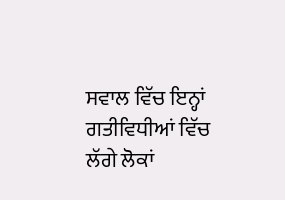ਸਵਾਲ ਵਿੱਚ ਇਨ੍ਹਾਂ ਗਤੀਵਿਧੀਆਂ ਵਿੱਚ ਲੱਗੇ ਲੋਕਾਂ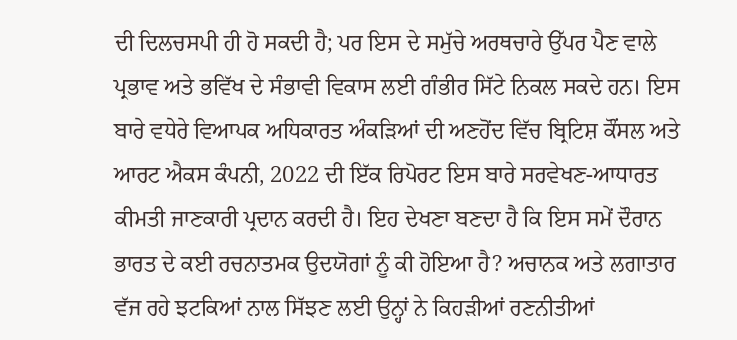ਦੀ ਦਿਲਚਸਪੀ ਹੀ ਹੋ ਸਕਦੀ ਹੈ; ਪਰ ਇਸ ਦੇ ਸਮੁੱਚੇ ਅਰਥਚਾਰੇ ਉੱਪਰ ਪੈਣ ਵਾਲੇ ਪ੍ਰਭਾਵ ਅਤੇ ਭਵਿੱਖ ਦੇ ਸੰਭਾਵੀ ਵਿਕਾਸ ਲਈ ਗੰਭੀਰ ਸਿੱਟੇ ਨਿਕਲ ਸਕਦੇ ਹਨ। ਇਸ ਬਾਰੇ ਵਧੇਰੇ ਵਿਆਪਕ ਅਧਿਕਾਰਤ ਅੰਕੜਿਆਂ ਦੀ ਅਣਹੋਂਦ ਵਿੱਚ ਬ੍ਰਿਟਿਸ਼ ਕੌਂਸਲ ਅਤੇ ਆਰਟ ਐਕਸ ਕੰਪਨੀ, 2022 ਦੀ ਇੱਕ ਰਿਪੋਰਟ ਇਸ ਬਾਰੇ ਸਰਵੇਖਣ-ਆਧਾਰਤ ਕੀਮਤੀ ਜਾਣਕਾਰੀ ਪ੍ਰਦਾਨ ਕਰਦੀ ਹੈ। ਇਹ ਦੇਖਣਾ ਬਣਦਾ ਹੈ ਕਿ ਇਸ ਸਮੇਂ ਦੌਰਾਨ ਭਾਰਤ ਦੇ ਕਈ ਰਚਨਾਤਮਕ ਉਦਯੋਗਾਂ ਨੂੰ ਕੀ ਹੋਇਆ ਹੈ? ਅਚਾਨਕ ਅਤੇ ਲਗਾਤਾਰ ਵੱਜ ਰਹੇ ਝਟਕਿਆਂ ਨਾਲ ਸਿੱਝਣ ਲਈ ਉਨ੍ਹਾਂ ਨੇ ਕਿਹੜੀਆਂ ਰਣਨੀਤੀਆਂ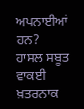ਅਪਨਾਈਆਂ ਹਨ?
ਹਾਸਲ ਸਬੂਤ ਵਾਕਈ ਖ਼ਤਰਨਾਕ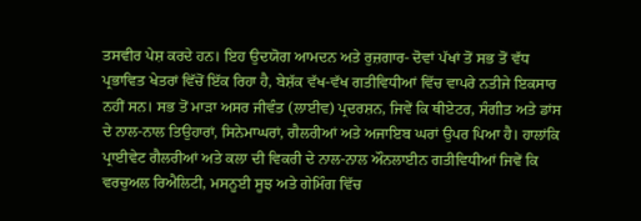ਤਸਵੀਰ ਪੇਸ਼ ਕਰਦੇ ਹਨ। ਇਹ ਉਦਯੋਗ ਆਮਦਨ ਅਤੇ ਰੁਜ਼ਗਾਰ- ਦੋਵਾਂ ਪੱਖਾਂ ਤੋਂ ਸਭ ਤੋਂ ਵੱਧ ਪ੍ਰਭਾਵਿਤ ਖੇਤਰਾਂ ਵਿੱਚੋਂ ਇੱਕ ਰਿਹਾ ਹੈ, ਬੇਸ਼ੱਕ ਵੱਖ-ਵੱਖ ਗਤੀਵਿਧੀਆਂ ਵਿੱਚ ਵਾਪਰੇ ਨਤੀਜੇ ਇਕਸਾਰ ਨਹੀਂ ਸਨ। ਸਭ ਤੋਂ ਮਾੜਾ ਅਸਰ ਜੀਵੰਤ (ਲਾਈਵ) ਪ੍ਰਦਰਸ਼ਨ, ਜਿਵੇਂ ਕਿ ਥੀਏਟਰ, ਸੰਗੀਤ ਅਤੇ ਡਾਂਸ ਦੇ ਨਾਲ-ਨਾਲ ਤਿਉਹਾਰਾਂ, ਸਿਨੇਮਾਘਰਾਂ, ਗੈਲਰੀਆਂ ਅਤੇ ਅਜਾਇਬ ਘਰਾਂ ਉਪਰ ਪਿਆ ਹੈ। ਹਾਲਾਂਕਿ ਪ੍ਰਾਈਵੇਟ ਗੈਲਰੀਆਂ ਅਤੇ ਕਲਾ ਦੀ ਵਿਕਰੀ ਦੇ ਨਾਲ-ਨਾਲ ਔਨਲਾਈਨ ਗਤੀਵਿਧੀਆਂ ਜਿਵੇਂ ਕਿ ਵਰਚੁਅਲ ਰਿਐਲਿਟੀ, ਮਸਨੂਈ ਸੂਝ ਅਤੇ ਗੇਮਿੰਗ ਵਿੱਚ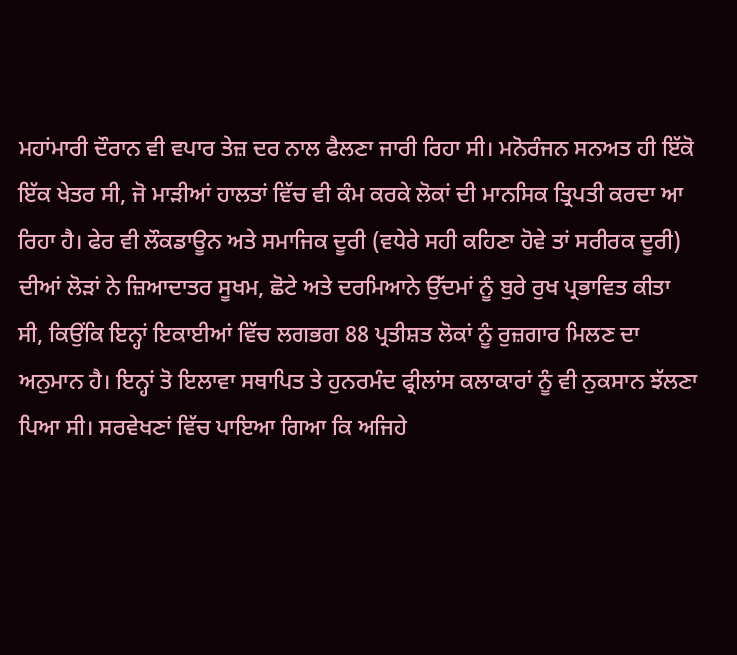ਮਹਾਂਮਾਰੀ ਦੌਰਾਨ ਵੀ ਵਪਾਰ ਤੇਜ਼ ਦਰ ਨਾਲ ਫੈਲਣਾ ਜਾਰੀ ਰਿਹਾ ਸੀ। ਮਨੋਰੰਜਨ ਸਨਅਤ ਹੀ ਇੱਕੋ ਇੱਕ ਖੇਤਰ ਸੀ, ਜੋ ਮਾੜੀਆਂ ਹਾਲਤਾਂ ਵਿੱਚ ਵੀ ਕੰਮ ਕਰਕੇ ਲੋਕਾਂ ਦੀ ਮਾਨਸਿਕ ਤ੍ਰਿਪਤੀ ਕਰਦਾ ਆ ਰਿਹਾ ਹੈ। ਫੇਰ ਵੀ ਲੌਕਡਾਊਨ ਅਤੇ ਸਮਾਜਿਕ ਦੂਰੀ (ਵਧੇਰੇ ਸਹੀ ਕਹਿਣਾ ਹੋਵੇ ਤਾਂ ਸਰੀਰਕ ਦੂਰੀ) ਦੀਆਂ ਲੋੜਾਂ ਨੇ ਜ਼ਿਆਦਾਤਰ ਸੂਖਮ, ਛੋਟੇ ਅਤੇ ਦਰਮਿਆਨੇ ਉੱਦਮਾਂ ਨੂੰ ਬੁਰੇ ਰੁਖ ਪ੍ਰਭਾਵਿਤ ਕੀਤਾ ਸੀ, ਕਿਉਂਕਿ ਇਨ੍ਹਾਂ ਇਕਾਈਆਂ ਵਿੱਚ ਲਗਭਗ 88 ਪ੍ਰਤੀਸ਼ਤ ਲੋਕਾਂ ਨੂੰ ਰੁਜ਼ਗਾਰ ਮਿਲਣ ਦਾ ਅਨੁਮਾਨ ਹੈ। ਇਨ੍ਹਾਂ ਤੋ ਇਲਾਵਾ ਸਥਾਪਿਤ ਤੇ ਹੁਨਰਮੰਦ ਫ੍ਰੀਲਾਂਸ ਕਲਾਕਾਰਾਂ ਨੂੰ ਵੀ ਨੁਕਸਾਨ ਝੱਲਣਾ ਪਿਆ ਸੀ। ਸਰਵੇਖਣਾਂ ਵਿੱਚ ਪਾਇਆ ਗਿਆ ਕਿ ਅਜਿਹੇ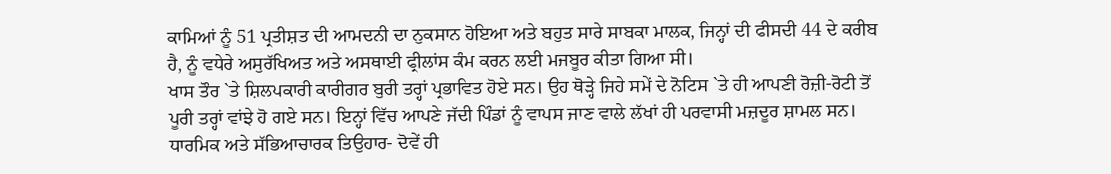ਕਾਮਿਆਂ ਨੂੰ 51 ਪ੍ਰਤੀਸ਼ਤ ਦੀ ਆਮਦਨੀ ਦਾ ਨੁਕਸਾਨ ਹੋਇਆ ਅਤੇ ਬਹੁਤ ਸਾਰੇ ਸਾਬਕਾ ਮਾਲਕ, ਜਿਨ੍ਹਾਂ ਦੀ ਫੀਸਦੀ 44 ਦੇ ਕਰੀਬ ਹੈ, ਨੂੰ ਵਧੇਰੇ ਅਸੁਰੱਖਿਅਤ ਅਤੇ ਅਸਥਾਈ ਫ੍ਰੀਲਾਂਸ ਕੰਮ ਕਰਨ ਲਈ ਮਜਬੂਰ ਕੀਤਾ ਗਿਆ ਸੀ।
ਖਾਸ ਤੌਰ `ਤੇ ਸ਼ਿਲਪਕਾਰੀ ਕਾਰੀਗਰ ਬੁਰੀ ਤਰ੍ਹਾਂ ਪ੍ਰਭਾਵਿਤ ਹੋਏ ਸਨ। ਉਹ ਥੋੜ੍ਹੇ ਜਿਹੇ ਸਮੇਂ ਦੇ ਨੋਟਿਸ `ਤੇ ਹੀ ਆਪਣੀ ਰੋਜ਼ੀ-ਰੋਟੀ ਤੋਂ ਪੂਰੀ ਤਰ੍ਹਾਂ ਵਾਂਝੇ ਹੋ ਗਏ ਸਨ। ਇਨ੍ਹਾਂ ਵਿੱਚ ਆਪਣੇ ਜੱਦੀ ਪਿੰਡਾਂ ਨੂੰ ਵਾਪਸ ਜਾਣ ਵਾਲੇ ਲੱਖਾਂ ਹੀ ਪਰਵਾਸੀ ਮਜ਼ਦੂਰ ਸ਼ਾਮਲ ਸਨ।
ਧਾਰਮਿਕ ਅਤੇ ਸੱਭਿਆਚਾਰਕ ਤਿਉਹਾਰ- ਦੋਵੇਂ ਹੀ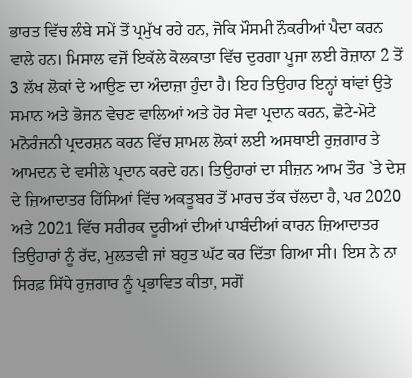ਭਾਰਤ ਵਿੱਚ ਲੰਬੇ ਸਮੇਂ ਤੋਂ ਪ੍ਰਮੁੱਖ ਰਹੇ ਹਨ, ਜੋਕਿ ਮੌਸਮੀ ਨੌਕਰੀਆਂ ਪੈਦਾ ਕਰਨ ਵਾਲੇ ਹਨ। ਮਿਸਾਲ ਵਜੋਂ ਇਕੱਲੇ ਕੋਲਕਾਤਾ ਵਿੱਚ ਦੁਰਗਾ ਪੂਜਾ ਲਈ ਰੋਜ਼ਾਨਾ 2 ਤੋਂ 3 ਲੱਖ ਲੋਕਾਂ ਦੇ ਆਉਣ ਦਾ ਅੰਦਾਜ਼ਾ ਹੁੰਦਾ ਹੈ। ਇਹ ਤਿਉਹਾਰ ਇਨ੍ਹਾਂ ਥਾਂਵਾਂ ਉਤੇ ਸਮਾਨ ਅਤੇ ਭੋਜਨ ਵੇਚਣ ਵਾਲਿਆਂ ਅਤੇ ਹੋਰ ਸੇਵਾ ਪ੍ਰਦਾਨ ਕਰਨ, ਛੋਟੇ-ਮੋਟੇ ਮਨੋਰੰਜਨੀ ਪ੍ਰਦਰਸ਼ਨ ਕਰਨ ਵਿੱਚ ਸ਼ਾਮਲ ਲੋਕਾਂ ਲਈ ਅਸਥਾਈ ਰੁਜ਼ਗਾਰ ਤੇ ਆਮਦਨ ਦੇ ਵਸੀਲੇ ਪ੍ਰਦਾਨ ਕਰਦੇ ਹਨ। ਤਿਉਹਾਰਾਂ ਦਾ ਸੀਜ਼ਨ ਆਮ ਤੌਰ `ਤੇ ਦੇਸ਼ ਦੇ ਜ਼ਿਆਦਾਤਰ ਹਿੱਸਿਆਂ ਵਿੱਚ ਅਕਤੂਬਰ ਤੋਂ ਮਾਰਚ ਤੱਕ ਚੱਲਦਾ ਹੈ, ਪਰ 2020 ਅਤੇ 2021 ਵਿੱਚ ਸਰੀਰਕ ਦੂਰੀਆਂ ਦੀਆਂ ਪਾਬੰਦੀਆਂ ਕਾਰਨ ਜ਼ਿਆਦਾਤਰ ਤਿਉਹਾਰਾਂ ਨੂੰ ਰੱਦ, ਮੁਲਤਵੀ ਜਾਂ ਬਹੁਤ ਘੱਟ ਕਰ ਦਿੱਤਾ ਗਿਆ ਸੀ। ਇਸ ਨੇ ਨਾ ਸਿਰਫ਼ ਸਿੱਧੇ ਰੁਜ਼ਗਾਰ ਨੂੰ ਪ੍ਰਭਾਵਿਤ ਕੀਤਾ, ਸਗੋਂ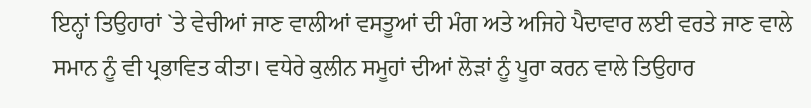ਇਨ੍ਹਾਂ ਤਿਉਹਾਰਾਂ `ਤੇ ਵੇਚੀਆਂ ਜਾਣ ਵਾਲੀਆਂ ਵਸਤੂਆਂ ਦੀ ਮੰਗ ਅਤੇ ਅਜਿਹੇ ਪੈਦਾਵਾਰ ਲਈ ਵਰਤੇ ਜਾਣ ਵਾਲੇ ਸਮਾਨ ਨੂੰ ਵੀ ਪ੍ਰਭਾਵਿਤ ਕੀਤਾ। ਵਧੇਰੇ ਕੁਲੀਨ ਸਮੂਹਾਂ ਦੀਆਂ ਲੋੜਾਂ ਨੂੰ ਪੂਰਾ ਕਰਨ ਵਾਲੇ ਤਿਉਹਾਰ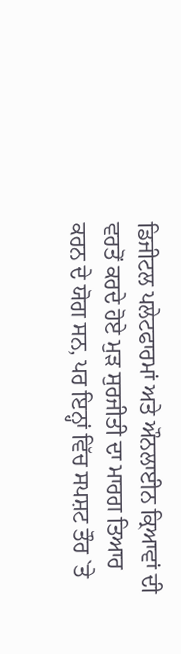ਡਿਜੀਟਲ ਪਲੇਟਫਾਰਮਾਂ ਅਤੇ ਔਨਲਾਈਨ ਕ੍ਰਿਆਵਾਂ ਦੀ ਵਰਤੋਂ ਕਰਦੇ ਹੋਏ ਮੁੜ ਸੁਰਜੀਤੀ ਦਾ ਮਾਰਗ ਤਿਆਰ ਕਰਨ ਦੇ ਯੋਗ ਸਨ, ਪਰ ਇਨ੍ਹਾਂ ਵਿੱਚ ਸਪਸ਼ਟ ਤੌਰ `ਤੇ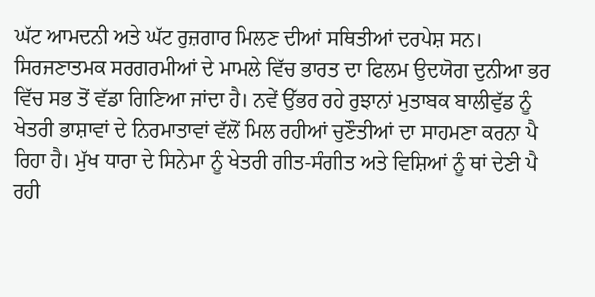ਘੱਟ ਆਮਦਨੀ ਅਤੇ ਘੱਟ ਰੁਜ਼ਗਾਰ ਮਿਲਣ ਦੀਆਂ ਸਥਿਤੀਆਂ ਦਰਪੇਸ਼ ਸਨ।
ਸਿਰਜਣਾਤਮਕ ਸਰਗਰਮੀਆਂ ਦੇ ਮਾਮਲੇ ਵਿੱਚ ਭਾਰਤ ਦਾ ਫਿਲਮ ਉਦਯੋਗ ਦੁਨੀਆ ਭਰ ਵਿੱਚ ਸਭ ਤੋਂ ਵੱਡਾ ਗਿਣਿਆ ਜਾਂਦਾ ਹੈ। ਨਵੇਂ ਉੱਭਰ ਰਹੇ ਰੁਝਾਨਾਂ ਮੁਤਾਬਕ ਬਾਲੀਵੁੱਡ ਨੂੰ ਖੇਤਰੀ ਭਾਸ਼ਾਵਾਂ ਦੇ ਨਿਰਮਾਤਾਵਾਂ ਵੱਲੋਂ ਮਿਲ ਰਹੀਆਂ ਚੁਣੌਤੀਆਂ ਦਾ ਸਾਹਮਣਾ ਕਰਨਾ ਪੈ ਰਿਹਾ ਹੈ। ਮੁੱਖ ਧਾਰਾ ਦੇ ਸਿਨੇਮਾ ਨੂੰ ਖੇਤਰੀ ਗੀਤ-ਸੰਗੀਤ ਅਤੇ ਵਿਸ਼ਿਆਂ ਨੂੰ ਥਾਂ ਦੇਣੀ ਪੈ ਰਹੀ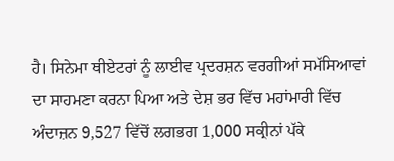ਹੈ। ਸਿਨੇਮਾ ਥੀਏਟਰਾਂ ਨੂੰ ਲਾਈਵ ਪ੍ਰਦਰਸ਼ਨ ਵਰਗੀਆਂ ਸਮੱਸਿਆਵਾਂ ਦਾ ਸਾਹਮਣਾ ਕਰਨਾ ਪਿਆ ਅਤੇ ਦੇਸ਼ ਭਰ ਵਿੱਚ ਮਹਾਂਮਾਰੀ ਵਿੱਚ ਅੰਦਾਜ਼ਨ 9,527 ਵਿੱਚੋਂ ਲਗਭਗ 1,000 ਸਕ੍ਰੀਨਾਂ ਪੱਕੇ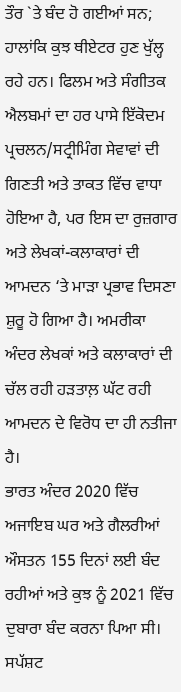ਤੌਰ `ਤੇ ਬੰਦ ਹੋ ਗਈਆਂ ਸਨ; ਹਾਲਾਂਕਿ ਕੁਝ ਥੀਏਟਰ ਹੁਣ ਖੁੱਲ੍ਹ ਰਹੇ ਹਨ। ਫਿਲਮ ਅਤੇ ਸੰਗੀਤਕ ਐਲਬਮਾਂ ਦਾ ਹਰ ਪਾਸੇ ਇੱਕੋਦਮ ਪ੍ਰਚਲਨ/ਸਟ੍ਰੀਮਿੰਗ ਸੇਵਾਵਾਂ ਦੀ ਗਿਣਤੀ ਅਤੇ ਤਾਕਤ ਵਿੱਚ ਵਾਧਾ ਹੋਇਆ ਹੈ, ਪਰ ਇਸ ਦਾ ਰੁਜ਼ਗਾਰ ਅਤੇ ਲੇਖਕਾਂ-ਕਲਾਕਾਰਾਂ ਦੀ ਆਮਦਨ ‘ਤੇ ਮਾੜਾ ਪ੍ਰਭਾਵ ਦਿਸਣਾ ਸ਼ੁਰੂ ਹੋ ਗਿਆ ਹੈ। ਅਮਰੀਕਾ ਅੰਦਰ ਲੇਖਕਾਂ ਅਤੇ ਕਲਾਕਾਰਾਂ ਦੀ ਚੱਲ ਰਹੀ ਹੜਤਾਲ਼ ਘੱਟ ਰਹੀ ਆਮਦਨ ਦੇ ਵਿਰੋਧ ਦਾ ਹੀ ਨਤੀਜਾ ਹੈ।
ਭਾਰਤ ਅੰਦਰ 2020 ਵਿੱਚ ਅਜਾਇਬ ਘਰ ਅਤੇ ਗੈਲਰੀਆਂ ਔਸਤਨ 155 ਦਿਨਾਂ ਲਈ ਬੰਦ ਰਹੀਆਂ ਅਤੇ ਕੁਝ ਨੂੰ 2021 ਵਿੱਚ ਦੁਬਾਰਾ ਬੰਦ ਕਰਨਾ ਪਿਆ ਸੀ। ਸਪੱਸ਼ਟ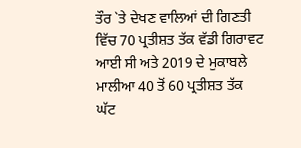ਤੌਰ `ਤੇ ਦੇਖਣ ਵਾਲਿਆਂ ਦੀ ਗਿਣਤੀ ਵਿੱਚ 70 ਪ੍ਰਤੀਸ਼ਤ ਤੱਕ ਵੱਡੀ ਗਿਰਾਵਟ ਆਈ ਸੀ ਅਤੇ 2019 ਦੇ ਮੁਕਾਬਲੇ ਮਾਲੀਆ 40 ਤੋਂ 60 ਪ੍ਰਤੀਸ਼ਤ ਤੱਕ ਘੱਟ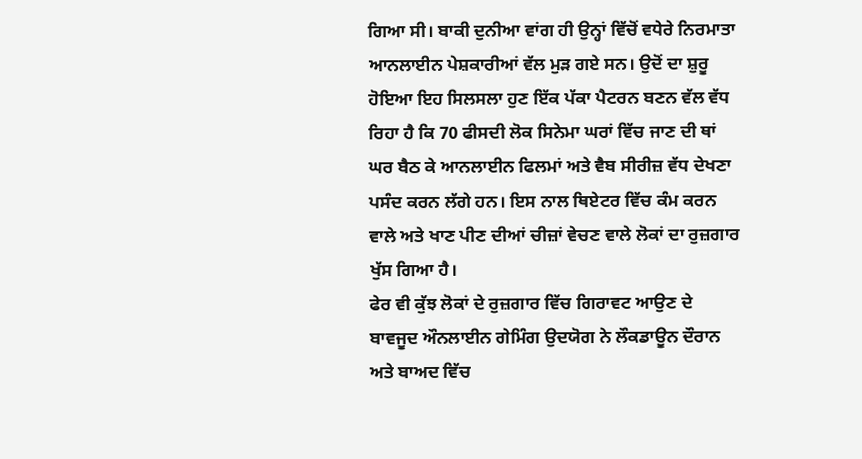ਗਿਆ ਸੀ। ਬਾਕੀ ਦੁਨੀਆ ਵਾਂਗ ਹੀ ਉਨ੍ਹਾਂ ਵਿੱਚੋਂ ਵਧੇਰੇ ਨਿਰਮਾਤਾ ਆਨਲਾਈਨ ਪੇਸ਼ਕਾਰੀਆਂ ਵੱਲ ਮੁੜ ਗਏ ਸਨ। ਉਦੋਂ ਦਾ ਸ਼ੁਰੂ ਹੋਇਆ ਇਹ ਸਿਲਸਲਾ ਹੁਣ ਇੱਕ ਪੱਕਾ ਪੈਟਰਨ ਬਣਨ ਵੱਲ ਵੱਧ ਰਿਹਾ ਹੈ ਕਿ 70 ਫੀਸਦੀ ਲੋਕ ਸਿਨੇਮਾ ਘਰਾਂ ਵਿੱਚ ਜਾਣ ਦੀ ਥਾਂ ਘਰ ਬੈਠ ਕੇ ਆਨਲਾਈਨ ਫਿਲਮਾਂ ਅਤੇ ਵੈਬ ਸੀਰੀਜ਼ ਵੱਧ ਦੇਖਣਾ ਪਸੰਦ ਕਰਨ ਲੱਗੇ ਹਨ। ਇਸ ਨਾਲ ਥਿਏਟਰ ਵਿੱਚ ਕੰਮ ਕਰਨ ਵਾਲੇ ਅਤੇ ਖਾਣ ਪੀਣ ਦੀਆਂ ਚੀਜ਼ਾਂ ਵੇਚਣ ਵਾਲੇ ਲੋਕਾਂ ਦਾ ਰੁਜ਼ਗਾਰ ਖੁੱਸ ਗਿਆ ਹੈ।
ਫੇਰ ਵੀ ਕੁੱਝ ਲੋਕਾਂ ਦੇ ਰੁਜ਼ਗਾਰ ਵਿੱਚ ਗਿਰਾਵਟ ਆਉਣ ਦੇ ਬਾਵਜੂਦ ਔਨਲਾਈਨ ਗੇਮਿੰਗ ਉਦਯੋਗ ਨੇ ਲੌਕਡਾਊਨ ਦੌਰਾਨ ਅਤੇ ਬਾਅਦ ਵਿੱਚ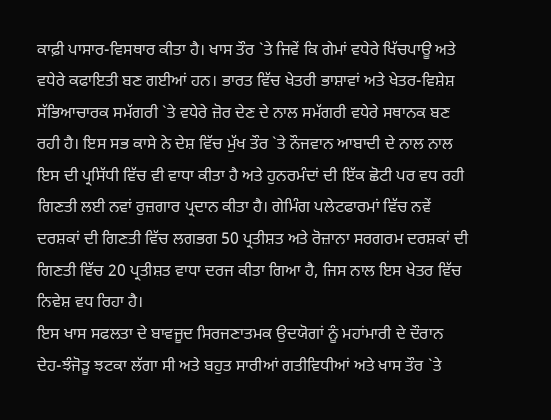ਕਾਫ਼ੀ ਪਾਸਾਰ-ਵਿਸਥਾਰ ਕੀਤਾ ਹੈ। ਖਾਸ ਤੌਰ `ਤੇ ਜਿਵੇਂ ਕਿ ਗੇਮਾਂ ਵਧੇਰੇ ਖਿੱਚਪਾਊ ਅਤੇ ਵਧੇਰੇ ਕਫਾਇਤੀ ਬਣ ਗਈਆਂ ਹਨ। ਭਾਰਤ ਵਿੱਚ ਖੇਤਰੀ ਭਾਸ਼ਾਵਾਂ ਅਤੇ ਖੇਤਰ-ਵਿਸ਼ੇਸ਼ ਸੱਭਿਆਚਾਰਕ ਸਮੱਗਰੀ `ਤੇ ਵਧੇਰੇ ਜ਼ੋਰ ਦੇਣ ਦੇ ਨਾਲ ਸਮੱਗਰੀ ਵਧੇਰੇ ਸਥਾਨਕ ਬਣ ਰਹੀ ਹੈ। ਇਸ ਸਭ ਕਾਸੇ ਨੇ ਦੇਸ਼ ਵਿੱਚ ਮੁੱਖ ਤੌਰ `ਤੇ ਨੌਜਵਾਨ ਆਬਾਦੀ ਦੇ ਨਾਲ ਨਾਲ ਇਸ ਦੀ ਪ੍ਰਸਿੱਧੀ ਵਿੱਚ ਵੀ ਵਾਧਾ ਕੀਤਾ ਹੈ ਅਤੇ ਹੁਨਰਮੰਦਾਂ ਦੀ ਇੱਕ ਛੋਟੀ ਪਰ ਵਧ ਰਹੀ ਗਿਣਤੀ ਲਈ ਨਵਾਂ ਰੁਜ਼ਗਾਰ ਪ੍ਰਦਾਨ ਕੀਤਾ ਹੈ। ਗੇਮਿੰਗ ਪਲੇਟਫਾਰਮਾਂ ਵਿੱਚ ਨਵੇਂ ਦਰਸ਼ਕਾਂ ਦੀ ਗਿਣਤੀ ਵਿੱਚ ਲਗਭਗ 50 ਪ੍ਰਤੀਸ਼ਤ ਅਤੇ ਰੋਜ਼ਾਨਾ ਸਰਗਰਮ ਦਰਸ਼ਕਾਂ ਦੀ ਗਿਣਤੀ ਵਿੱਚ 20 ਪ੍ਰਤੀਸ਼ਤ ਵਾਧਾ ਦਰਜ ਕੀਤਾ ਗਿਆ ਹੈ, ਜਿਸ ਨਾਲ ਇਸ ਖੇਤਰ ਵਿੱਚ ਨਿਵੇਸ਼ ਵਧ ਰਿਹਾ ਹੈ।
ਇਸ ਖਾਸ ਸਫਲਤਾ ਦੇ ਬਾਵਜੂਦ ਸਿਰਜਣਾਤਮਕ ਉਦਯੋਗਾਂ ਨੂੰ ਮਹਾਂਮਾਰੀ ਦੇ ਦੌਰਾਨ ਦੇਹ-ਝੰਜੋੜੂ ਝਟਕਾ ਲੱਗਾ ਸੀ ਅਤੇ ਬਹੁਤ ਸਾਰੀਆਂ ਗਤੀਵਿਧੀਆਂ ਅਤੇ ਖਾਸ ਤੌਰ `ਤੇ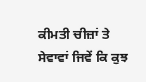ਕੀਮਤੀ ਚੀਜ਼ਾਂ ਤੇ ਸੇਵਾਵਾਂ ਜਿਵੇਂ ਕਿ ਕੁਝ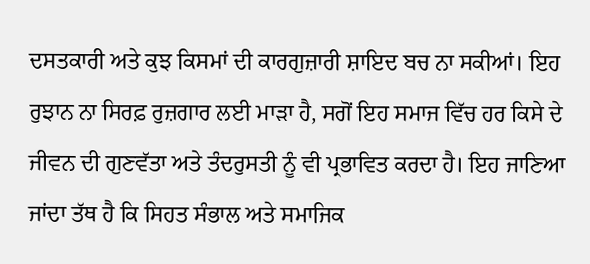ਦਸਤਕਾਰੀ ਅਤੇ ਕੁਝ ਕਿਸਮਾਂ ਦੀ ਕਾਰਗੁਜ਼ਾਰੀ ਸ਼ਾਇਦ ਬਚ ਨਾ ਸਕੀਆਂ। ਇਹ ਰੁਝਾਨ ਨਾ ਸਿਰਫ਼ ਰੁਜ਼ਗਾਰ ਲਈ ਮਾੜਾ ਹੈ, ਸਗੋਂ ਇਹ ਸਮਾਜ ਵਿੱਚ ਹਰ ਕਿਸੇ ਦੇ ਜੀਵਨ ਦੀ ਗੁਣਵੱਤਾ ਅਤੇ ਤੰਦਰੁਸਤੀ ਨੂੰ ਵੀ ਪ੍ਰਭਾਵਿਤ ਕਰਦਾ ਹੈ। ਇਹ ਜਾਣਿਆ ਜਾਂਦਾ ਤੱਥ ਹੈ ਕਿ ਸਿਹਤ ਸੰਭਾਲ ਅਤੇ ਸਮਾਜਿਕ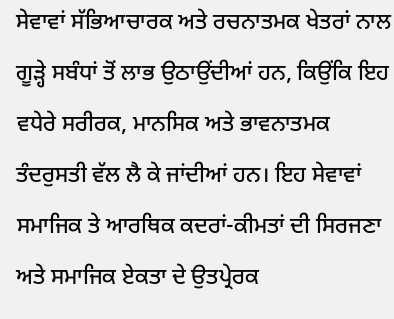ਸੇਵਾਵਾਂ ਸੱਭਿਆਚਾਰਕ ਅਤੇ ਰਚਨਾਤਮਕ ਖੇਤਰਾਂ ਨਾਲ ਗੂੜ੍ਹੇ ਸਬੰਧਾਂ ਤੋਂ ਲਾਭ ਉਠਾਉਂਦੀਆਂ ਹਨ, ਕਿਉਂਕਿ ਇਹ ਵਧੇਰੇ ਸਰੀਰਕ, ਮਾਨਸਿਕ ਅਤੇ ਭਾਵਨਾਤਮਕ ਤੰਦਰੁਸਤੀ ਵੱਲ ਲੈ ਕੇ ਜਾਂਦੀਆਂ ਹਨ। ਇਹ ਸੇਵਾਵਾਂ ਸਮਾਜਿਕ ਤੇ ਆਰਥਿਕ ਕਦਰਾਂ-ਕੀਮਤਾਂ ਦੀ ਸਿਰਜਣਾ ਅਤੇ ਸਮਾਜਿਕ ਏਕਤਾ ਦੇ ਉਤਪ੍ਰੇਰਕ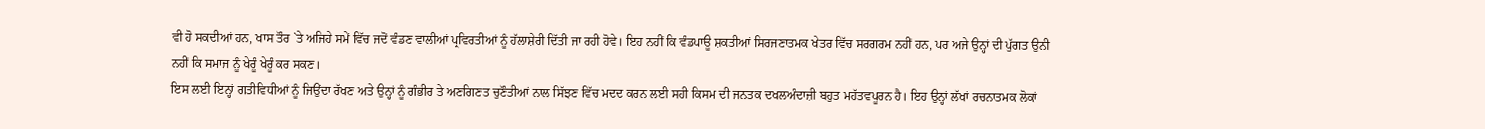ਵੀ ਹੋ ਸਕਦੀਆਂ ਹਨ, ਖਾਸ ਤੌਰ `ਤੇ ਅਜਿਹੇ ਸਮੇਂ ਵਿੱਚ ਜਦੋਂ ਵੰਡਣ ਵਾਲੀਆਂ ਪ੍ਰਵਿਰਤੀਆਂ ਨੂੰ ਹੱਲਾਸ਼ੇਰੀ ਦਿੱਤੀ ਜਾ ਰਹੀ ਹੋਵੇ। ਇਹ ਨਹੀਂ ਕਿ ਵੰਡਪਾਊ ਸ਼ਕਤੀਆਂ ਸਿਰਜਣਾਤਮਕ ਖੇਤਰ ਵਿੱਚ ਸਰਗਰਮ ਨਹੀਂ ਹਨ, ਪਰ ਅਜੇ ਉਨ੍ਹਾਂ ਦੀ ਪੁੱਗਤ ਉਨੀ ਨਹੀਂ ਕਿ ਸਮਾਜ ਨੂੰ ਖੇਰੂੰ ਖੇਰੂੰ ਕਰ ਸਕਣ।
ਇਸ ਲਈ ਇਨ੍ਹਾਂ ਗਤੀਵਿਧੀਆਂ ਨੂੰ ਜਿਉਂਦਾ ਰੱਖਣ ਅਤੇ ਉਨ੍ਹਾਂ ਨੂੰ ਗੰਭੀਰ ਤੇ ਅਣਗਿਣਤ ਚੁਣੌਤੀਆਂ ਨਾਲ ਸਿੱਝਣ ਵਿੱਚ ਮਦਦ ਕਰਨ ਲਈ ਸਹੀ ਕਿਸਮ ਦੀ ਜਨਤਕ ਦਖਲਅੰਦਾਜ਼ੀ ਬਹੁਤ ਮਹੱਤਵਪੂਰਨ ਹੈ। ਇਹ ਉਨ੍ਹਾਂ ਲੱਖਾਂ ਰਚਨਾਤਮਕ ਲੋਕਾਂ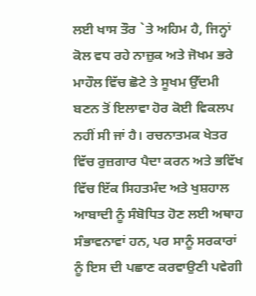ਲਈ ਖਾਸ ਤੌਰ `ਤੇ ਅਹਿਮ ਹੈ, ਜਿਨ੍ਹਾਂ ਕੋਲ ਵਧ ਰਹੇ ਨਾਜ਼ੁਕ ਅਤੇ ਜੋਖਮ ਭਰੇ ਮਾਹੌਲ ਵਿੱਚ ਛੋਟੇ ਤੇ ਸੂਖਮ ਉੱਦਮੀ ਬਣਨ ਤੋਂ ਇਲਾਵਾ ਹੋਰ ਕੋਈ ਵਿਕਲਪ ਨਹੀਂ ਸੀ ਜਾਂ ਹੈ। ਰਚਨਾਤਮਕ ਖੇਤਰ ਵਿੱਚ ਰੁਜ਼ਗਾਰ ਪੈਦਾ ਕਰਨ ਅਤੇ ਭਵਿੱਖ ਵਿੱਚ ਇੱਕ ਸਿਹਤਮੰਦ ਅਤੇ ਖੁਸ਼ਹਾਲ ਆਬਾਦੀ ਨੂੰ ਸੰਬੋਧਿਤ ਹੋਣ ਲਈ ਅਥਾਹ ਸੰਭਾਵਨਾਵਾਂ ਹਨ, ਪਰ ਸਾਨੂੰ ਸਰਕਾਰਾਂ ਨੂੰ ਇਸ ਦੀ ਪਛਾਣ ਕਰਵਾਉਣੀ ਪਵੇਗੀ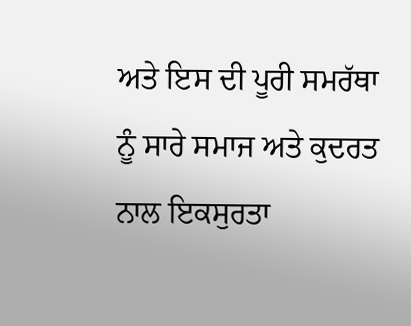ਅਤੇ ਇਸ ਦੀ ਪੂਰੀ ਸਮਰੱਥਾ ਨੂੰ ਸਾਰੇ ਸਮਾਜ ਅਤੇ ਕੁਦਰਤ ਨਾਲ ਇਕਸੁਰਤਾ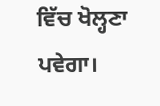ਵਿੱਚ ਖੋਲ੍ਹਣਾ ਪਵੇਗਾ।